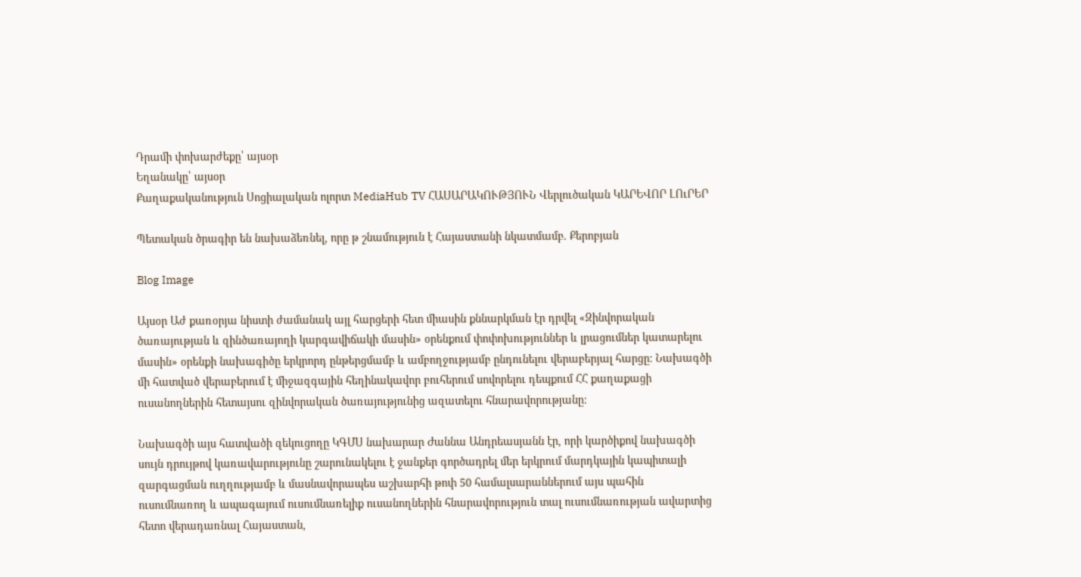Դրամի փոխարժեքը՝ այսօր
Եղանակը՝ այսօր
Քաղաքականություն Սոցիալական ոլորտ MediaHub TV ՀԱՍԱՐԱԿՈՒԹՅՈՒՆ Վերլուծական ԿԱՐԵՎՈՐ ԼՈւՐԵՐ

Պետական ծրագիր են նախաձեռնել, որը թ շնամություն է Հայաստանի նկատմամբ. Քերոբյան

Blog Image

Այսօր Աժ քառօրյա նիստի ժամանակ այլ հարցերի հետ միասին քննարկման էր դրվել «Զինվորական ծառայության և զինծառայողի կարգավիճակի մասին» օրենքում փոփոխություններ և լրացումներ կատարելու մասին» օրենքի նախագիծը երկրորդ ընթերցմամբ և ամբողջությամբ ընդունելու վերաբերյալ հարցը: Նախագծի մի հատված վերաբերում է միջազգային հեղինակավոր բուհերում սովորելու դեպքում ՀՀ քաղաքացի ուսանողներին հետայսու զինվորական ծառայությունից ազատելու հնարավորությանը:

Նախագծի այս հատվածի զեկուցողը ԿԳՄՍ նախարար Ժաննա Անդրեասյանն էր, որի կարծիքով նախագծի սույն դրույթով կառավարությունը շարունակելու է ջանքեր գործադրել մեր երկրում մարդկային կապիտալի զարգացման ուղղությամբ և մասնավորապես աշխարհի թոփ 50 համալսարաններում այս պահին ուսումնառող և ապագայում ուսումնառելիք ուսանողներին հնարավորություն տալ ուսումնառության ավարտից հետո վերադառնալ Հայաստան,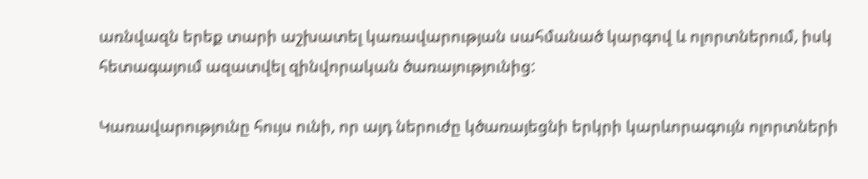առնվազն երեք տարի աշխատել կառավարության սահմանած կարգով և ոլորտներում, իսկ հետագայում ազատվել զինվորական ծառայությունից:

Կառավարությունը հույս ունի, որ այդ ներուժը կծառայեցնի երկրի կարևորագույն ոլորտների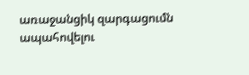առաջանցիկ զարգացումն ապահովելու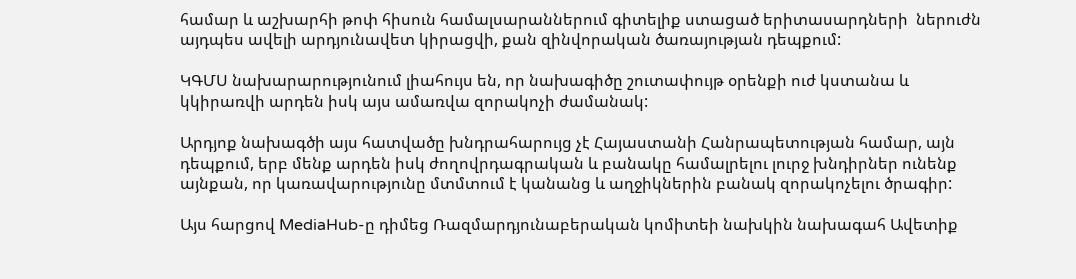համար և աշխարհի թոփ հիսուն համալսարաններում գիտելիք ստացած երիտասարդների  ներուժն այդպես ավելի արդյունավետ կիրացվի, քան զինվորական ծառայության դեպքում:

ԿԳՄՍ նախարարությունում լիահույս են, որ նախագիծը շուտափույթ օրենքի ուժ կստանա և կկիրառվի արդեն իսկ այս ամառվա զորակոչի ժամանակ:

Արդյոք նախագծի այս հատվածը խնդրահարույց չէ Հայաստանի Հանրապետության համար, այն դեպքում, երբ մենք արդեն իսկ ժողովրդագրական և բանակը համալրելու լուրջ խնդիրներ ունենք այնքան, որ կառավարությունը մտմտում է կանանց և աղջիկներին բանակ զորակոչելու ծրագիր:

Այս հարցով MediaHub-ը դիմեց Ռազմարդյունաբերական կոմիտեի նախկին նախագահ Ավետիք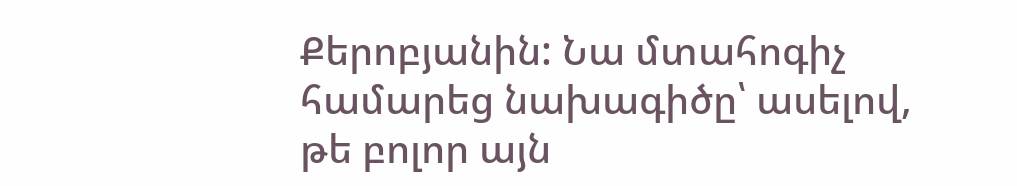Քերոբյանին: Նա մտահոգիչ համարեց նախագիծը՝ ասելով, թե բոլոր այն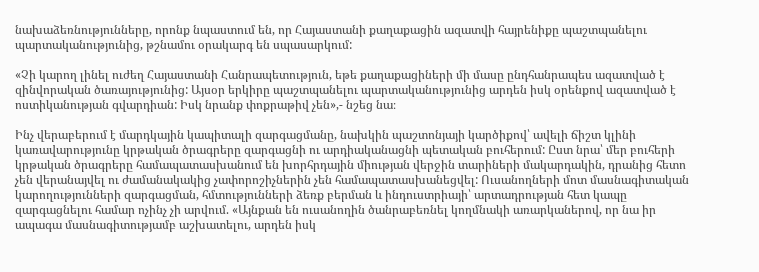նախաձեռնությունները, որոնք նպաստում են, որ Հայաստանի քաղաքացին ազատվի հայրենիքը պաշտպանելու պարտականությունից, թշնամու օրակարգ են սպասարկում:

«Չի կարող լինել ուժեղ Հայաստանի Հանրապետություն, եթե քաղաքացիների մի մասը ընդհանրապես ազատված է զինվորական ծառայությունից: Այսօր երկիրը պաշտպանելու պարտականությունից արդեն իսկ օրենքով ազատված է ոստիկանության գվարդիան: Իսկ նրանք փոքրաթիվ չեն»,- նշեց նա։

Ինչ վերաբերում է մարդկային կապիտալի զարգացմանը, նախկին պաշտոնյայի կարծիքով՝ ավելի ճիշտ կլինի կառավարությունը կրթական ծրագրերը զարգացնի ու արդիականացնի պետական բուհերում: Ըստ նրա՝ մեր բուհերի կրթական ծրագրերը համապատասխանում են խորհրդային միության վերջին տարիների մակարդակին, դրանից հետո չեն վերանայվել ու ժամանակակից չափորոշիչներին չեն համապատասխանեցվել: Ուսանողների մոտ մասնագիտական կարողությունների զարգացման, հմտությունների ձեռք բերման և ինդուստրիայի՝ արտադրության հետ կապը զարգացնելու համար ոչինչ չի արվում. «Այնքան են ուսանողին ծանրաբեռնել կողմնակի առարկաներով, որ նա իր ապագա մասնագիտությամբ աշխատելու, արդեն իսկ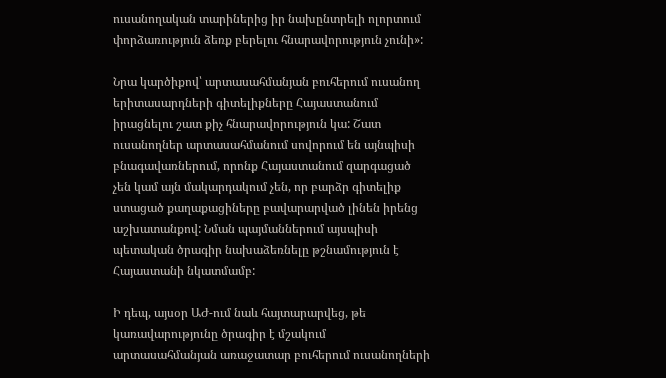ուսանողական տարիներից իր նախընտրելի ոլորտում փորձառություն ձեռք բերելու հնարավորություն չունի»:

Նրա կարծիքով՝ արտասահմանյան բուհերում ուսանող երիտասարդների գիտելիքները Հայաստանում իրացնելու շատ քիչ հնարավորություն կա: Շատ ուսանողներ արտասահմանում սովորում են այնպիսի բնագավառներում, որոնք Հայաստանում զարգացած չեն կամ այն մակարդակում չեն, որ բարձր գիտելիք ստացած քաղաքացիները բավարարված լինեն իրենց աշխատանքով: Նման պայմաններում այսպիսի պետական ծրագիր նախաձեռնելը թշնամություն է Հայաստանի նկատմամբ:

Ի դեպ, այսօր ԱԺ-ում նաև հայտարարվեց, թե կառավարությունը ծրագիր է մշակում արտասահմանյան առաջատար բուհերում ուսանողների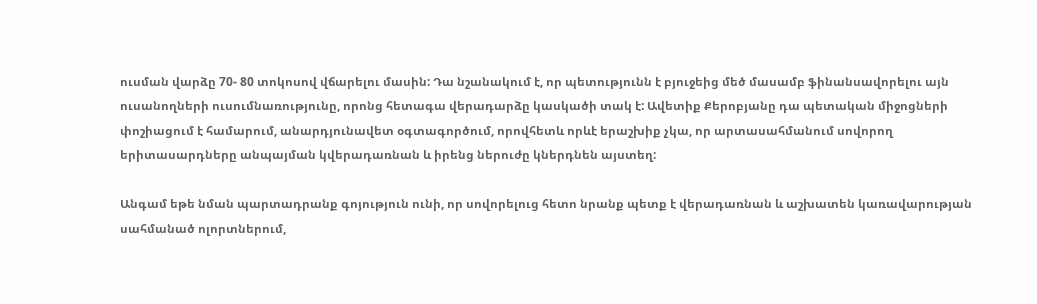ուսման վարձը 70- 80 տոկոսով վճարելու մասին: Դա նշանակում է, որ պետությունն է բյուջեից մեծ մասամբ ֆինանսավորելու այն ուսանողների ուսումնառությունը, որոնց հետագա վերադարձը կասկածի տակ է: Ավետիք Քերոբյանը դա պետական միջոցների փոշիացում է համարում, անարդյունավետ օգտագործում, որովհետև որևէ երաշխիք չկա, որ արտասահմանում սովորող երիտասարդները անպայման կվերադառնան և իրենց ներուժը կներդնեն այստեղ:

Անգամ եթե նման պարտադրանք գոյություն ունի, որ սովորելուց հետո նրանք պետք է վերադառնան և աշխատեն կառավարության սահմանած ոլորտներում,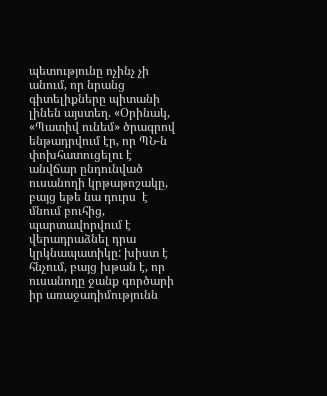պետությունը ոչինչ չի անում, որ նրանց գիտելիքները պիտանի լինեն այստեղ. «Օրինակ, «Պատիվ ունեմ» ծրագրով ենթադրվում էր, որ ՊՆ-ն փոխհատուցելու է անվճար ընդունված ուսանողի կրթաթոշակը, բայց եթե նա դուրս  է մնում բուհից, պարտավորվում է վերադրաձնել դրա կրկնապատիկը: խիստ է հնչում, բայց խթան է, որ ուսանողը ջանք գործարի իր առաջադիմությունն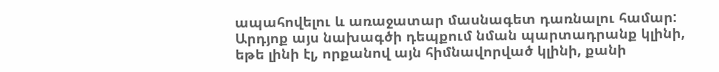ապահովելու և առաջատար մասնագետ դառնալու համար: Արդյոք այս նախագծի դեպքում նման պարտադրանք կլինի, եթե լինի էլ, որքանով այն հիմնավորված կլինի, քանի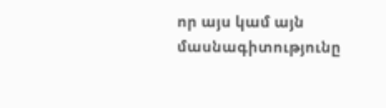որ այս կամ այն մասնագիտությունը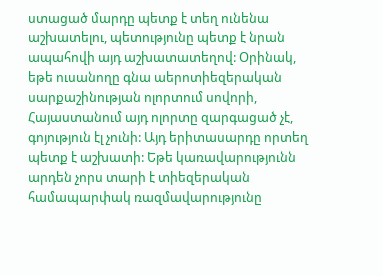ստացած մարդը պետք է տեղ ունենա աշխատելու, պետությունը պետք է նրան ապահովի այդ աշխատատեղով: Օրինակ, եթե ուսանողը գնա աերոտիեզերական սարքաշինության ոլորտում սովորի, Հայաստանում այդ ոլորտը զարգացած չէ, գոյություն էլ չունի: Այդ երիտասարդը որտեղ պետք է աշխատի: Եթե կառավարությունն արդեն չորս տարի է տիեզերական համապարփակ ռազմավարությունը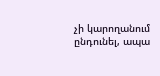չի կարողանում ընդունել, ապա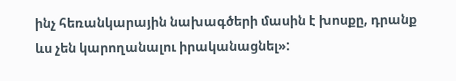ինչ հեռանկարային նախագծերի մասին է խոսքը, դրանք ևս չեն կարողանալու իրականացնել»: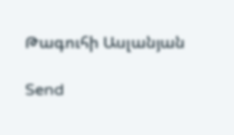Թագուհի Ասլանյան

Send